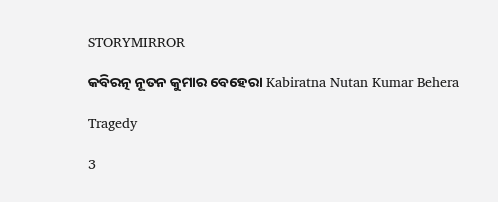STORYMIRROR

କବିରତ୍ନ ନୂତନ କୁମାର ବେହେରା Kabiratna Nutan Kumar Behera

Tragedy

3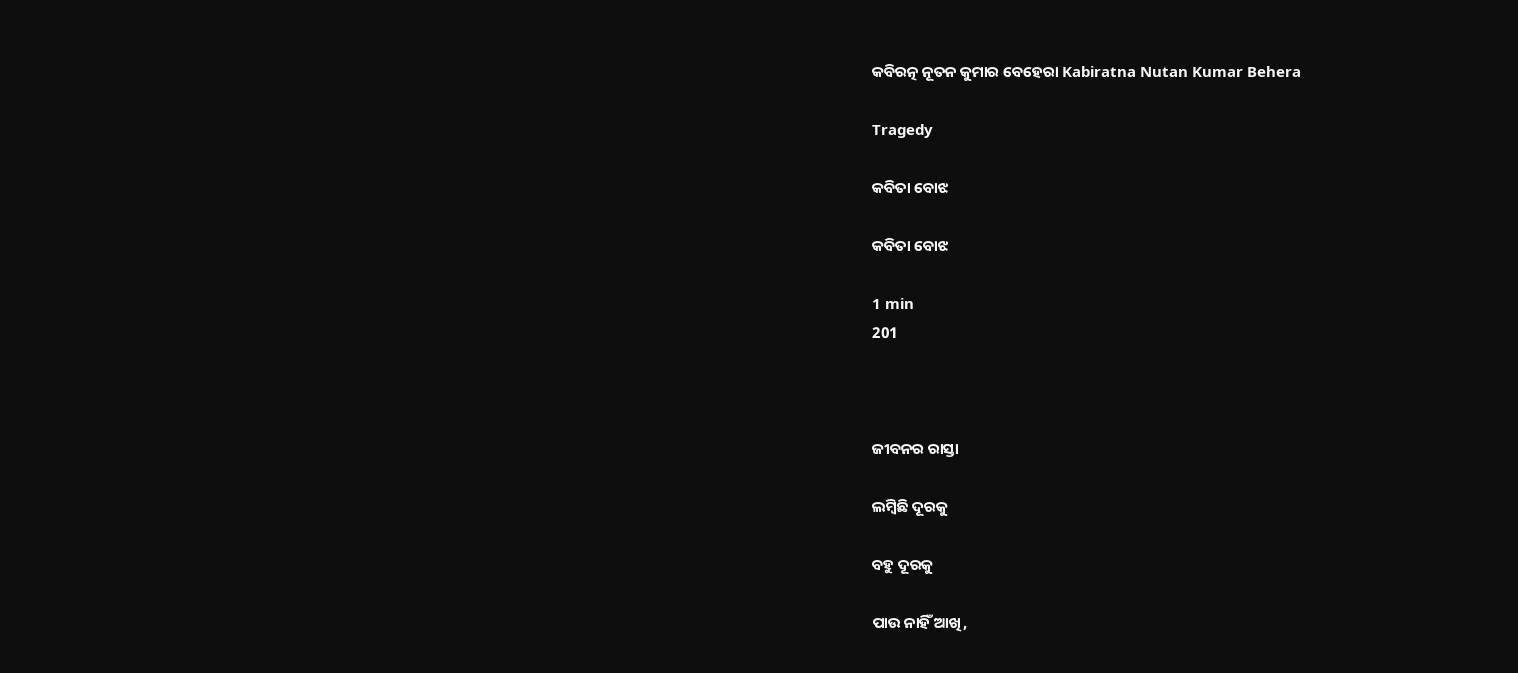କବିରତ୍ନ ନୂତନ କୁମାର ବେହେରା Kabiratna Nutan Kumar Behera

Tragedy

କବିତା ବୋଝ

କବିତା ବୋଝ

1 min
201



ଜୀବନର ରାସ୍ତା

ଲମ୍ବିଛି ଦୂରକୁ

ବହୁ ଦୂରକୁ

ପାଉ ନାହିଁ ଆଖି,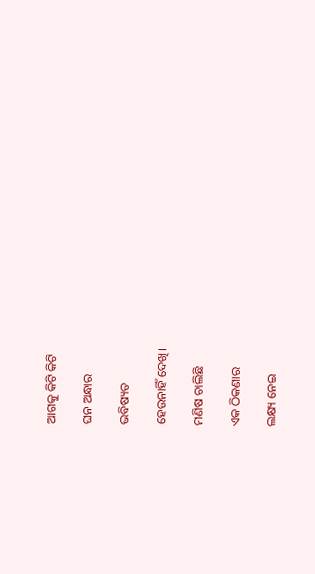ଆଗକୁ କିଟି କିଟି

ଘନ ଅନ୍ଧାର

ଭବିଷ୍ୟତ

ହେଉନାହିଁ ଦେଖି।

ମଣିଷ ଚାଲିଛି

ଏକ ଠିକଣାର

ଲକ୍ଷ୍ୟ ନେଇ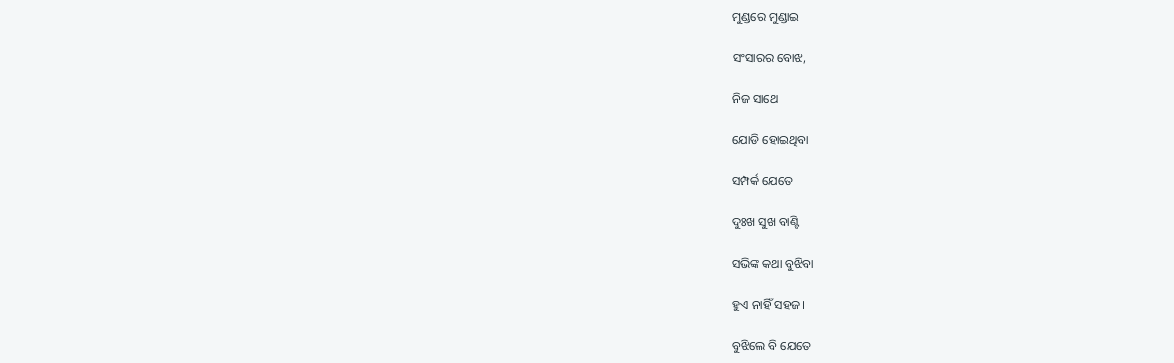ମୁଣ୍ଡରେ ମୁଣ୍ଡାଇ

ସଂସାରର ବୋଝ,

ନିଜ ସାଥେ

ଯୋଡି ହୋଇଥିବା

ସମ୍ପର୍କ ଯେତେ

ଦୁଃଖ ସୁଖ ବାଣ୍ଟି

ସଭିଙ୍କ କଥା ବୁଝିବା

ହୁଏ ନାହିଁ ସହଜ।

ବୁଝିଲେ ବି ଯେତେ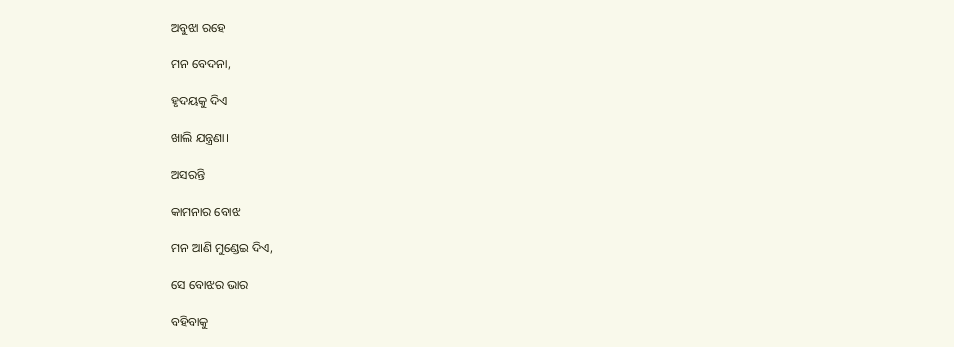ଅବୁଝା ରହେ

ମନ ବେଦନା,

ହୃଦୟକୁ ଦିଏ

ଖାଲି ଯନ୍ତ୍ରଣା।

ଅସରନ୍ତି

କାମନାର ବୋଝ

ମନ ଆଣି ମୁଣ୍ଡେଇ ଦିଏ,

ସେ ବୋଝର ଭାର

ବହିବାକୁ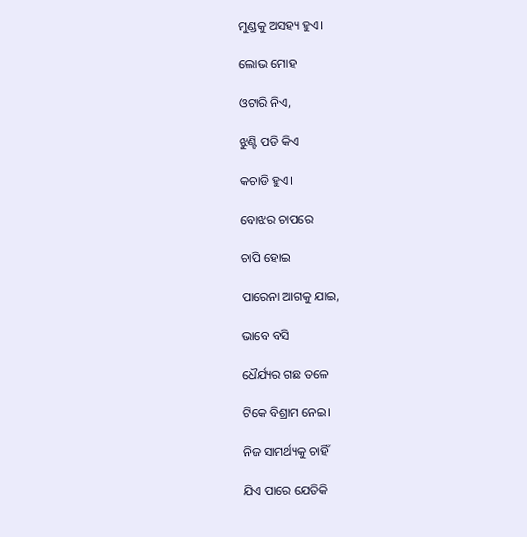ମୁଣ୍ଡକୁ ଅସହ୍ୟ ହୁଏ।

ଲୋଭ ମୋହ

ଓଟାରି ନିଏ,

ଝୁଣ୍ଟି ପଡି କିଏ

କଚାଡି ହୁଏ।

ବୋଝର ଚାପରେ

ଚାପି ହୋଇ

ପାରେନା ଆଗକୁ ଯାଇ,

ଭାବେ ବସି

ଧୈର୍ଯ୍ୟର ଗଛ ତଳେ

ଟିକେ ବିଶ୍ରାମ ନେଇ।

ନିଜ ସାମର୍ଥ୍ୟକୁ ଚାହିଁ

ଯିଏ ପାରେ ଯେତିକି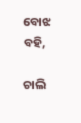ବୋଝ ବହି,

ଚାଲି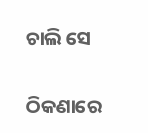ଚାଲି ସେ

ଠିକଣାରେ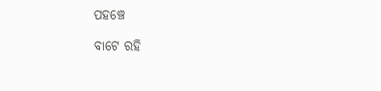ପହଞ୍ଚେ

ବାଟେ ରହି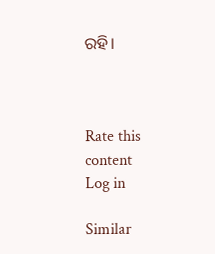ରହି।



Rate this content
Log in

Similar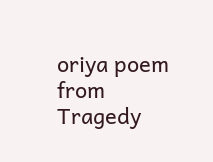oriya poem from Tragedy